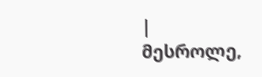|
მესროლე,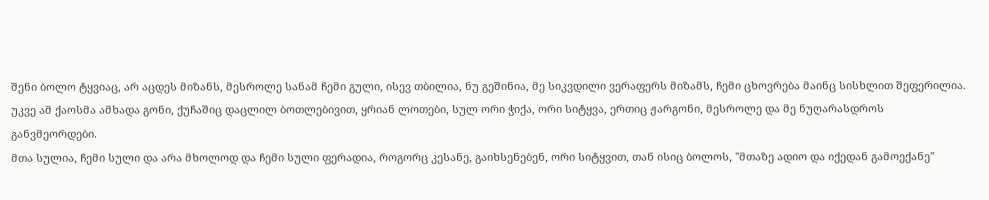შენი ბოლო ტყვიაც, არ აცდეს მიზანს, მესროლე სანამ ჩემი გული, ისევ თბილია, ნუ გეშინია, მე სიკვდილი ვერაფერს მიზამს, ჩემი ცხოვრება მაინც სისხლით შეფერილია.
უკვე ამ ქაოსმა ამხადა გონი, ქუჩაშიც დაცლილ ბოთლებივით, ყრიან ლოთები, სულ ორი ჭიქა, ორი სიტყვა, ერთიც ჟარგონი, მესროლე და მე ნუღარასდროს განვმეორდები.
მთა სულია, ჩემი სული და არა მხოლოდ და ჩემი სული ფერადია, როგორც კესანე, გაიხსენებენ, ორი სიტყვით, თან ისიც ბოლოს, "მთაზე ადიო და იქედან გამოექანე"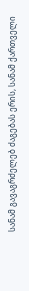სანამ გავაგრძელებ ძაგებას ერის, სანამ ქართველი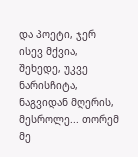და პოეტი, ჯერ ისევ მქვია, შეხედე, უკვე ნარისჩიტა, ნაგვიდან მღერის, მესროლე... თორემ მე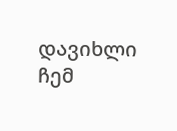დავიხლი ჩემ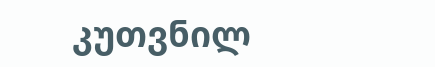კუთვნილ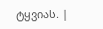ტყვიას. |